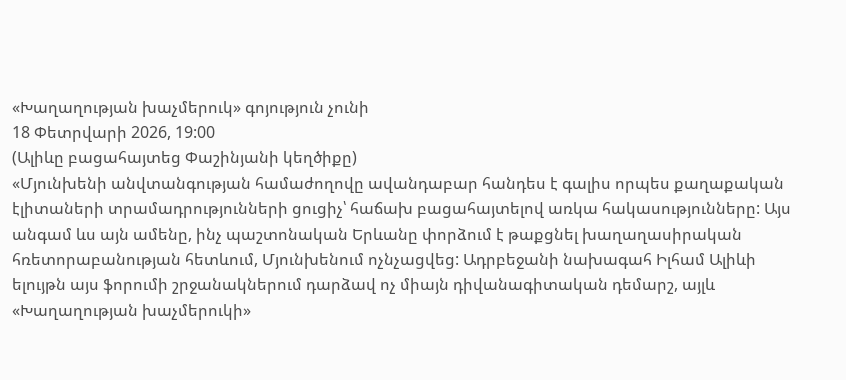«Խաղաղության խաչմերուկ» գոյություն չունի
18 Փետրվարի 2026, 19:00
(Ալիևը բացահայտեց Փաշինյանի կեղծիքը)
«Մյունխենի անվտանգության համաժողովը ավանդաբար հանդես է գալիս որպես քաղաքական էլիտաների տրամադրությունների ցուցիչ՝ հաճախ բացահայտելով առկա հակասությունները: Այս անգամ ևս այն ամենը, ինչ պաշտոնական Երևանը փորձում է թաքցնել խաղաղասիրական հռետորաբանության հետևում, Մյունխենում ոչնչացվեց: Ադրբեջանի նախագահ Իլհամ Ալիևի ելույթն այս ֆորումի շրջանակներում դարձավ ոչ միայն դիվանագիտական դեմարշ, այլև «Խաղաղության խաչմերուկի»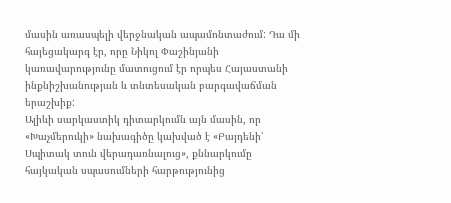մասին առասպելի վերջնական ապամոնտաժում: Դա մի հայեցակարգ էր, որը Նիկոլ Փաշինյանի կառավարությունը մատուցում էր որպես Հայաստանի ինքնիշխանության և տնտեսական բարգավաճման երաշխիք:
Ալիևի սարկաստիկ դիտարկումն այն մասին, որ «Խաչմերուկի» նախագիծը կախված է «Բայդենի՝ Սպիտակ տուն վերադառնալուց», քննարկումը հայկական սպասումների հարթությունից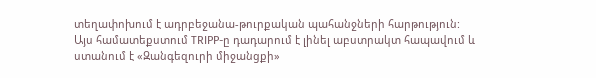տեղափոխում է ադրբեջանա-թուրքական պահանջների հարթություն:
Այս համատեքստում TRIPP-ը դադարում է լինել աբստրակտ հապավում և ստանում է «Զանգեզուրի միջանցքի»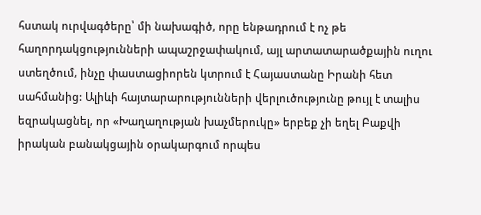հստակ ուրվագծերը՝ մի նախագիծ, որը ենթադրում է ոչ թե հաղորդակցությունների ապաշրջափակում, այլ արտատարածքային ուղու ստեղծում, ինչը փաստացիորեն կտրում է Հայաստանը Իրանի հետ սահմանից: Ալիևի հայտարարությունների վերլուծությունը թույլ է տալիս եզրակացնել, որ «Խաղաղության խաչմերուկը» երբեք չի եղել Բաքվի իրական բանակցային օրակարգում որպես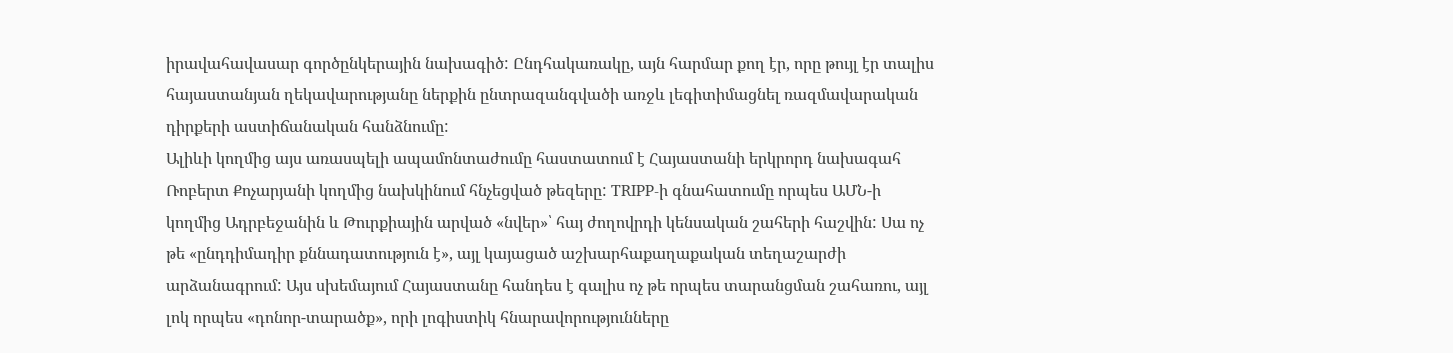իրավահավասար գործընկերային նախագիծ: Ընդհակառակը, այն հարմար քող էր, որը թույլ էր տալիս հայաստանյան ղեկավարությանը ներքին ընտրազանգվածի առջև լեգիտիմացնել ռազմավարական դիրքերի աստիճանական հանձնումը:
Ալիևի կողմից այս առասպելի ապամոնտաժումը հաստատում է Հայաստանի երկրորդ նախագահ Ռոբերտ Քոչարյանի կողմից նախկինում հնչեցված թեզերը: TRIPP-ի գնահատումը որպես ԱՄՆ-ի կողմից Ադրբեջանին և Թուրքիային արված «նվեր»՝ հայ ժողովրդի կենսական շահերի հաշվին: Սա ոչ թե «ընդդիմադիր քննադատություն է», այլ կայացած աշխարհաքաղաքական տեղաշարժի արձանագրում: Այս սխեմայում Հայաստանը հանդես է գալիս ոչ թե որպես տարանցման շահառու, այլ լոկ որպես «դոնոր-տարածք», որի լոգիստիկ հնարավորությունները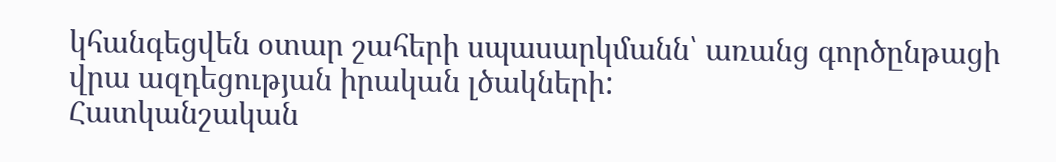կհանգեցվեն օտար շահերի սպասարկմանն՝ առանց գործընթացի վրա ազդեցության իրական լծակների:
Հատկանշական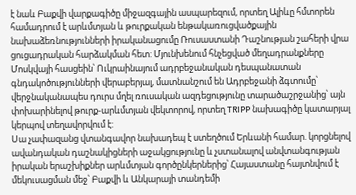է նաև Բաքվի վարքագիծը միջազգային ասպարեզում, որտեղ Ալիևը հմտորեն համադրում է արևմտյան և թուրքական ենթակառուցվածքային նախաձեռնությունների իրականացումը Ռուսաստանի Դաշնության շահերի վրա ցուցադրական հարձակման հետ: Մյունխենում հնչեցված մեղադրանքները Մոսկվայի հասցեին՝ Ուկրաինայում ադրբեջանական դեսպանատան գնդակոծությունների վերաբերյալ, մատնանշում են Ադրբեջանի ձգտումը՝ վերջնականապես դուրս մղել ռուսական ազդեցությունը տարածաշրջանից՝ այն փոխարինելով թուրք-արևմտյան վեկտորով, որտեղ TRIPP նախագիծը կատարյալ կերպով տեղավորվում է:
Սա չափազանց վտանգավոր նախադեպ է ստեղծում Երևանի համար. կորցնելով ավանդական դաշնակիցների աջակցությունը և չստանալով անվտանգության իրական երաշխիքներ արևմտյան գործընկերներից՝ Հայաստանը հայտնվում է մեկուսացման մեջ՝ Բաքվի և Անկարայի տանդեմի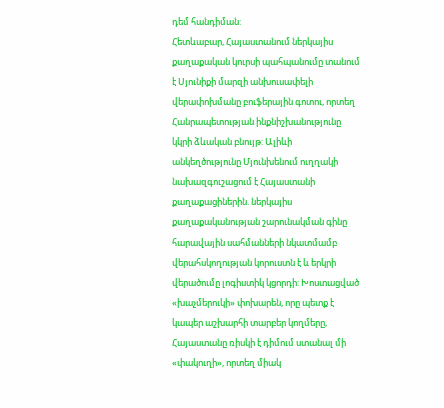դեմ հանդիման:
Հետևաբար, Հայաստանում ներկայիս քաղաքական կուրսի պահպանումը տանում է Սյունիքի մարզի անխուսափելի վերափոխմանը բուֆերային գոտու, որտեղ Հանրապետության ինքնիշխանությունը կկրի ձևական բնույթ: Ալիևի անկեղծությունը Մյունխենում ուղղակի նախազգուշացում է Հայաստանի քաղաքացիներին. ներկայիս քաղաքականության շարունակման գինը հարավային սահմանների նկատմամբ վերահսկողության կորուստն է և երկրի վերածումը լոգիստիկ կցորդի: Խոստացված «խաչմերուկի» փոխարեն, որը պետք է կապեր աշխարհի տարբեր կողմերը, Հայաստանը ռիսկի է դիմում ստանալ մի «փակուղի», որտեղ միակ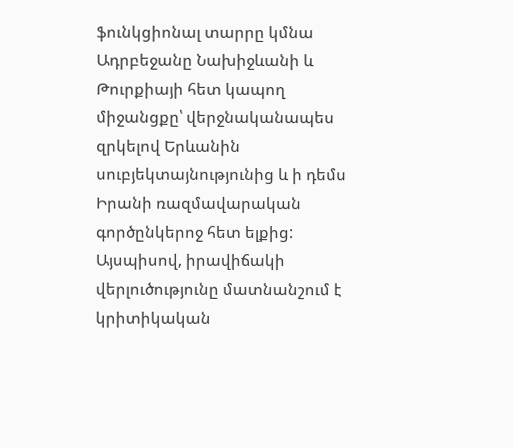ֆունկցիոնալ տարրը կմնա Ադրբեջանը Նախիջևանի և Թուրքիայի հետ կապող միջանցքը՝ վերջնականապես զրկելով Երևանին սուբյեկտայնությունից և ի դեմս Իրանի ռազմավարական գործընկերոջ հետ ելքից:
Այսպիսով, իրավիճակի վերլուծությունը մատնանշում է կրիտիկական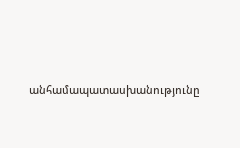անհամապատասխանությունը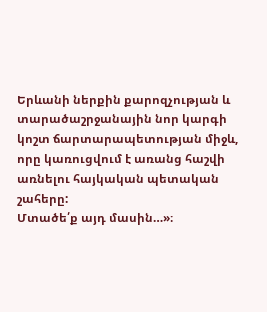Երևանի ներքին քարոզչության և տարածաշրջանային նոր կարգի կոշտ ճարտարապետության միջև, որը կառուցվում է առանց հաշվի առնելու հայկական պետական շահերը:
Մտածե՛ք այդ մասին…»։